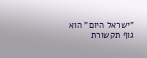"ישראל היום" הוא גוף תקשורת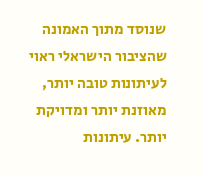שנוסד מתוך האמונה שהציבור הישראלי ראוי לעיתונות טובה יותר, מאוזנת יותר ומדויקת יותר. עיתונות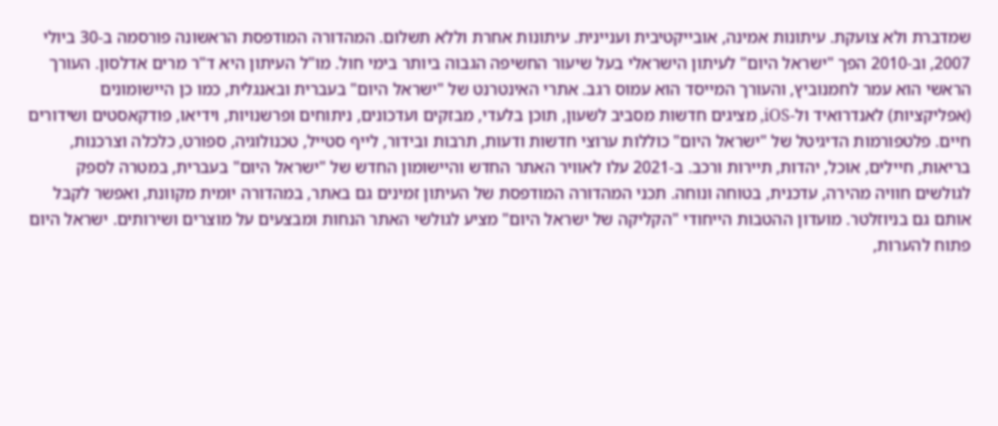שמדברת ולא צועקת. עיתונות אמינה, אובייקטיבית ועניינית. עיתונות אחרת וללא תשלום. המהדורה המודפסת הראשונה פורסמה ב-30 ביולי 2007, וב-2010 הפך "ישראל היום" לעיתון הישראלי בעל שיעור החשיפה הגבוה ביותר בימי חול. מו"ל העיתון היא ד"ר מרים אדלסון. העורך הראשי הוא עמר לחמנוביץ, והעורך המייסד הוא עמוס רגב. אתרי האינטרנט של "ישראל היום" בעברית ובאנגלית, כמו כן היישומונים (אפליקציות) לאנדרואיד ול-iOS, מציגים חדשות מסביב לשעון, תוכן בלעדי, מבזקים ועדכונים, ניתוחים ופרשנויות, וידיאו, פודקאסטים ושידורים חיים. פלטפורמות הדיגיטל של "ישראל היום" כוללות ערוצי חדשות ודעות, תרבות ובידור, לייף סטייל, טכנולוגיה, ספורט, כלכלה וצרכנות, בריאות, חיילים, אוכל, יהדות, תיירות ורכב. ב-2021 עלו לאוויר האתר החדש והיישומון החדש של "ישראל היום" בעברית, במטרה לספק לגולשים חוויה מהירה, עדכנית, בטוחה ונוחה. תכני המהדורה המודפסת של העיתון זמינים גם באתר, במהדורה יומית מקוונת, ואפשר לקבל אותם גם בניוזלטר. מועדון ההטבות הייחודי "הקליקה של ישראל היום" מציע לגולשי האתר הנחות ומבצעים על מוצרים ושירותים. ישראל היום פתוח להערות,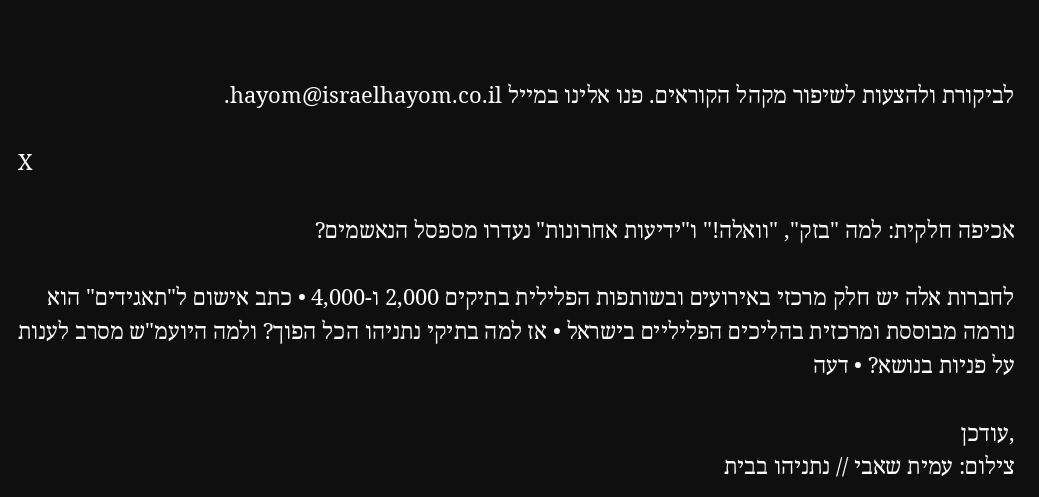לביקורת ולהצעות לשיפור מקהל הקוראים. פנו אלינו במייל hayom@israelhayom.co.il.

X

אכיפה חלקית: למה "בזק", "וואלה!" ו"ידיעות אחרונות" נעדרו מספסל הנאשמים?

לחברות אלה יש חלק מרכזי באירועים ובשותפות הפלילית בתיקים 2,000 ו-4,000 • כתב אישום ל"תאגידים" הוא נורמה מבוססת ומרכזית בהליכים הפליליים בישראל • אז למה בתיקי נתניהו הכל הפוך? ולמה היועמ"ש מסרב לענות על פניות בנושא? • דעה

,עודכן
צילום: עמית שאבי // נתניהו בבית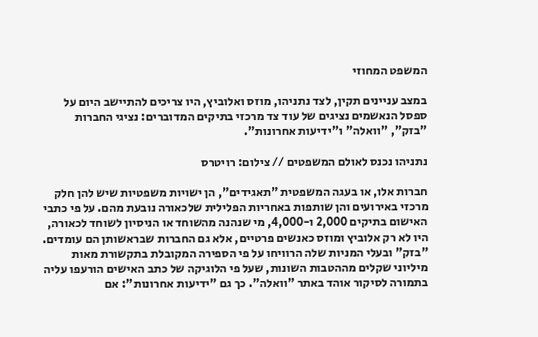המשפט המחוזי

במצב עניינים תקין, לצד נתניהו, מוזס ואלוביץ, היו צריכים להתיישב היום על ספסל הנאשמים נציגים של עוד צד מרכזי בתיקים המדוברים: נציגי החברות "בזק", "וואלה" ו"ידיעות אחרונות".

נתניהו נכנס לאולם המשפטים // צילום: רויטרס

חברות אלו, או בעגה המשפטית "תאגידים", הן ישויות משפטיות שיש להן חלק מרכזי באירועים והן שותפות באחריות הפלילית שלכאורה נובעת מהם. על פי כתבי האישום בתיקים 2,000 ו-4,000, מי שנהנה מהשוחד או הניסיון לשוחד לכאורה, היו לא רק אלוביץ ומוזס כאנשים פרטיים, אלא גם החברות שבראשותן הם עומדים. "בזק" ובעלי המניות שלה הרוויחו על פי הספירה המקובלת בתקשורת מאות מיליוני שקלים מההטבות השונות, שעל פי הלוגיקה של כתב האישים הורעפו עליה בתמורה לסיקור אוהד באתר "וואלה". כך גם "ידיעות אחרונות": אם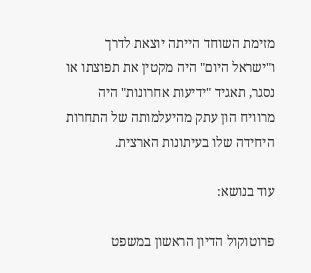מזימת השוחד הייתה יוצאת לדרך ו"ישראל היום" היה מקטין את תפוצתו או נסגר, תאגיד "ידיעות אחרונות" היה מרוויח הון עתק מהיעלמותה של התחרות היחידה שלו בעיתונות הארצית.

עוד בנושא:

פרוטוקול הדיון הראשון במשפט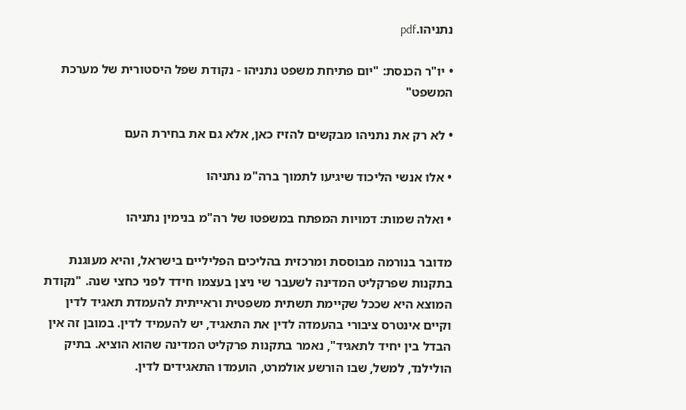נתניהו.pdf

• יו"ר הכנסת: "יום פתיחת משפט נתניהו - נקודת שפל היסטורית של מערכת המשפט"

• לא רק את נתניהו מבקשים להזיז כאן, אלא גם את בחירת העם

• אלו אנשי הליכוד שיגיעו לתמוך ברה"מ נתניהו

• ואלה שמות: דמויות המפתח במשפטו של רה"מ בנימין נתניהו

מדובר בנורמה מבוססת ומרכזית בהליכים הפליליים בישראל, והיא מעוגנת בתקנות שפרקליט המדינה לשעבר שי ניצן בעצמו חידד לפני כחצי שנה. "נקודת המוצא היא שככל שקיימת תשתית משפטית וראייתית להעמדת תאגיד לדין וקיים אינטרס ציבורי בהעמדה לדין את התאגיד, יש להעמיד לדין. במובן זה אין הבדל בין יחיד לתאגיד", נאמר בתקנות פרקליט המדינה שהוא הוציא. בתיק הולילנד, למשל, שבו הורשע אולמרט, הועמדו התאגידים לדין.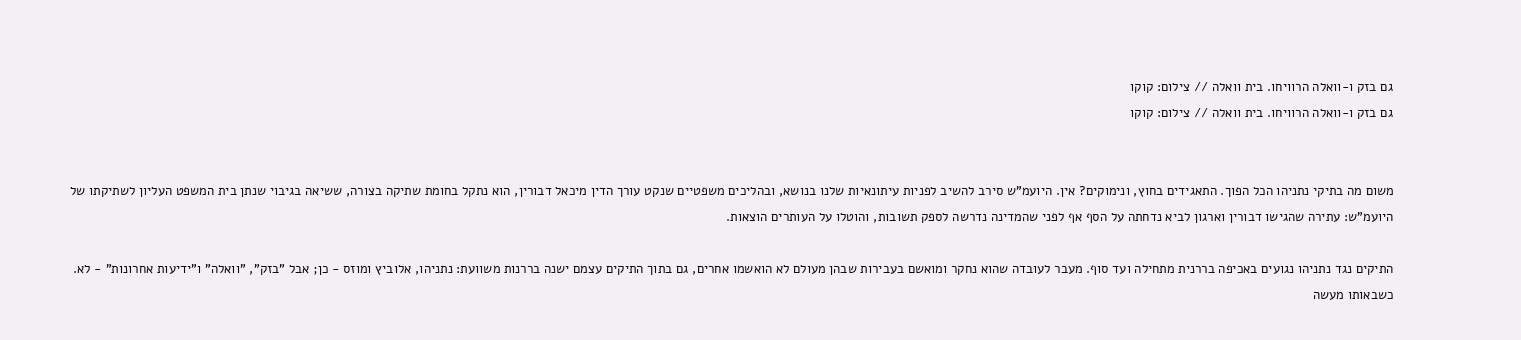גם בזק ו-וואלה הרוויחו. בית וואלה // צילום: קוקו
גם בזק ו-וואלה הרוויחו. בית וואלה // צילום: קוקו


משום מה בתיקי נתניהו הכל הפוך. התאגידים בחוץ, ונימוקים? אין. היועמ"ש סירב להשיב לפניות עיתונאיות שלנו בנושא, ובהליכים משפטיים שנקט עורך הדין מיכאל דבורין, הוא נתקל בחומת שתיקה בצורה, ששיאה בגיבוי שנתן בית המשפט העליון לשתיקתו של היועמ"ש: עתירה שהגישו דבורין וארגון לביא נדחתה על הסף אף לפני שהמדינה נדרשה לספק תשובות, והוטלו על העותרים הוצאות.

התיקים נגד נתניהו נגועים באכיפה בררנית מתחילה ועד סוף. מעבר לעובדה שהוא נחקר ומואשם בעבירות שבהן מעולם לא הואשמו אחרים, גם בתוך התיקים עצמם ישנה בררנות משוועת: נתניהו, אלוביץ ומוזס - כן; אבל "בזק", "וואלה" ו"ידיעות אחרונות" - לא. כשבאותו מעשה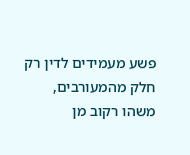פשע מעמידים לדין רק חלק מהמעורבים, משהו רקוב מן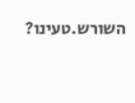השורש.טעינו?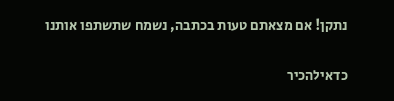נתקן! אם מצאתם טעות בכתבה, נשמח שתשתפו אותנו

כדאילהכיר